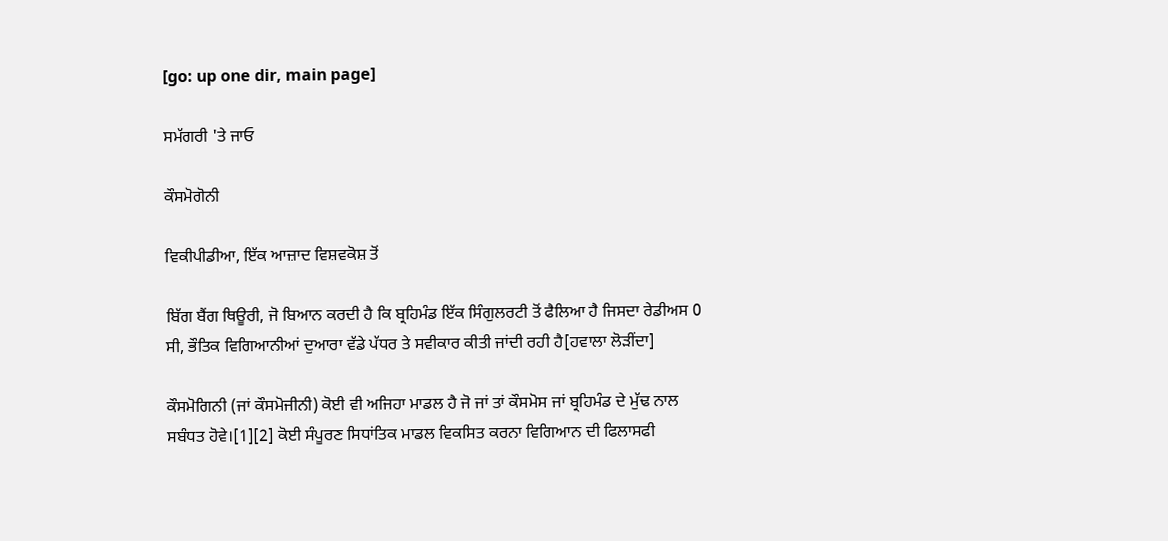[go: up one dir, main page]

ਸਮੱਗਰੀ 'ਤੇ ਜਾਓ

ਕੌਸਮੋਗੋਨੀ

ਵਿਕੀਪੀਡੀਆ, ਇੱਕ ਆਜ਼ਾਦ ਵਿਸ਼ਵਕੋਸ਼ ਤੋਂ

ਬਿੱਗ ਬੈਂਗ ਥਿਊਰੀ, ਜੋ ਬਿਆਨ ਕਰਦੀ ਹੈ ਕਿ ਬ੍ਰਹਿਮੰਡ ਇੱਕ ਸਿੰਗੁਲਰਟੀ ਤੋਂ ਫੈਲਿਆ ਹੈ ਜਿਸਦਾ ਰੇਡੀਅਸ 0 ਸੀ, ਭੌਤਿਕ ਵਿਗਿਆਨੀਆਂ ਦੁਆਰਾ ਵੱਡੇ ਪੱਧਰ ਤੇ ਸਵੀਕਾਰ ਕੀਤੀ ਜਾਂਦੀ ਰਹੀ ਹੈ[ਹਵਾਲਾ ਲੋੜੀਂਦਾ]

ਕੌਸਮੋਗਿਨੀ (ਜਾਂ ਕੌਸਮੋਜੀਨੀ) ਕੋਈ ਵੀ ਅਜਿਹਾ ਮਾਡਲ ਹੈ ਜੋ ਜਾਂ ਤਾਂ ਕੌਸਮੋਸ ਜਾਂ ਬ੍ਰਹਿਮੰਡ ਦੇ ਮੁੱਢ ਨਾਲ ਸਬੰਧਤ ਹੋਵੇ।[1][2] ਕੋਈ ਸੰਪੂਰਣ ਸਿਧਾਂਤਿਕ ਮਾਡਲ ਵਿਕਸਿਤ ਕਰਨਾ ਵਿਗਿਆਨ ਦੀ ਫਿਲਾਸਫੀ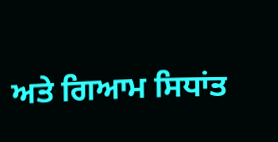ਅਤੇ ਗਿਆਮ ਸਿਧਾਂਤ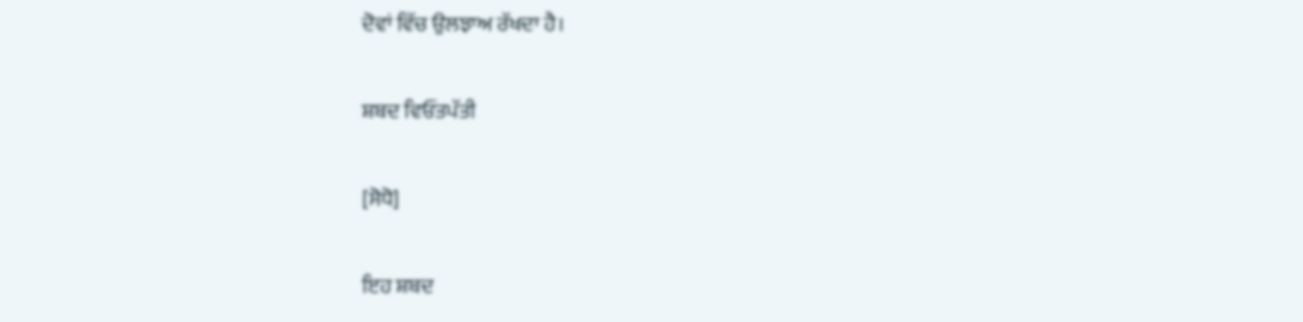ਦੋਵਾਂ ਵਿੱਚ ਉਲਝਾਅ ਰੱਖਦਾ ਹੈ।

ਸ਼ਬਦ ਵਿਓਂਤਪੱਤੀ

[ਸੋਧੋ]

ਇਹ ਸ਼ਬਦ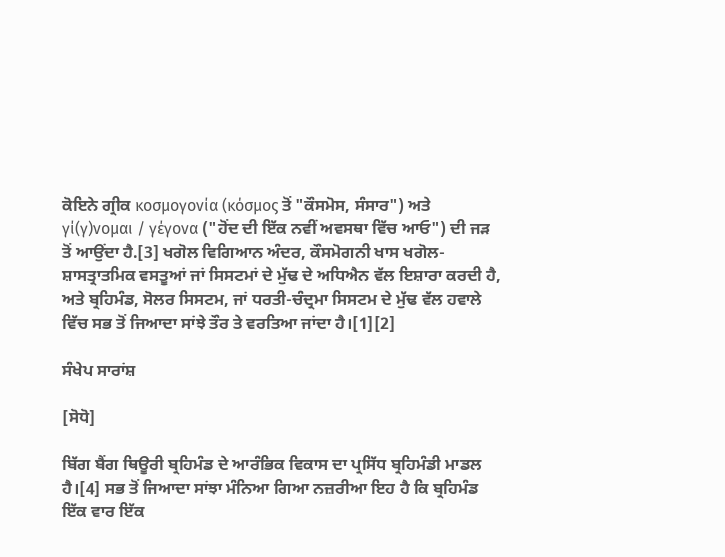ਕੋਇਨੇ ਗ੍ਰੀਕ κοσμογονία (κόσμος ਤੋਂ "ਕੌਸਮੋਸ, ਸੰਸਾਰ") ਅਤੇ γί(γ)νομαι / γέγονα ("ਹੋਂਦ ਦੀ ਇੱਕ ਨਵੀਂ ਅਵਸਥਾ ਵਿੱਚ ਆਓ") ਦੀ ਜੜ ਤੋਂ ਆਉਂਦਾ ਹੈ.[3] ਖਗੋਲ ਵਿਗਿਆਨ ਅੰਦਰ, ਕੌਸਮੋਗਨੀ ਖਾਸ ਖਗੋਲ-ਸ਼ਾਸਤ੍ਰਾਤਮਿਕ ਵਸਤੂਆਂ ਜਾਂ ਸਿਸਟਮਾਂ ਦੇ ਮੁੱਢ ਦੇ ਅਧਿਐਨ ਵੱਲ ਇਸ਼ਾਰਾ ਕਰਦੀ ਹੈ, ਅਤੇ ਬ੍ਰਹਿਮੰਡ, ਸੋਲਰ ਸਿਸਟਮ, ਜਾਂ ਧਰਤੀ-ਚੰਦ੍ਰਮਾ ਸਿਸਟਮ ਦੇ ਮੁੱਢ ਵੱਲ ਹਵਾਲੇ ਵਿੱਚ ਸਭ ਤੋਂ ਜਿਆਦਾ ਸਾਂਝੇ ਤੌਰ ਤੇ ਵਰਤਿਆ ਜਾਂਦਾ ਹੈ।[1][2]

ਸੰਖੇਪ ਸਾਰਾਂਸ਼

[ਸੋਧੋ]

ਬਿੱਗ ਬੈਂਗ ਥਿਊਰੀ ਬ੍ਰਹਿਮੰਡ ਦੇ ਆਰੰਭਿਕ ਵਿਕਾਸ ਦਾ ਪ੍ਰਸਿੱਧ ਬ੍ਰਹਿਮੰਡੀ ਮਾਡਲ ਹੈ।[4] ਸਭ ਤੋਂ ਜਿਆਦਾ ਸਾਂਝਾ ਮੰਨਿਆ ਗਿਆ ਨਜ਼ਰੀਆ ਇਹ ਹੈ ਕਿ ਬ੍ਰਹਿਮੰਡ ਇੱਕ ਵਾਰ ਇੱਕ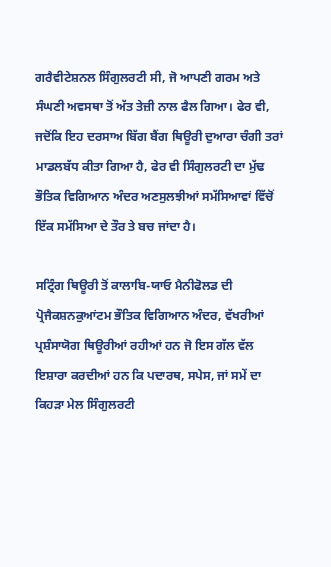ਗਰੈਵੀਟੇਸ਼ਨਲ ਸਿੰਗੁਲਰਟੀ ਸੀ, ਜੋ ਆਪਣੀ ਗਰਮ ਅਤੇ ਸੰਘਣੀ ਅਵਸਥਾ ਤੋਂ ਅੱਤ ਤੇਜ਼ੀ ਨਾਲ ਫੈਲ ਗਿਆ। ਫੇਰ ਵੀ, ਜਦੋਂਕਿ ਇਹ ਦਰਸਾਅ ਬਿੱਗ ਬੈਂਗ ਥਿਊਰੀ ਦੁਆਰਾ ਚੰਗੀ ਤਰਾਂ ਮਾਡਲਬੱਧ ਕੀਤਾ ਗਿਆ ਹੈ, ਫੇਰ ਵੀ ਸਿੰਗੁਲਰਟੀ ਦਾ ਮੁੱਢ ਭੌਤਿਕ ਵਿਗਿਆਨ ਅੰਦਰ ਅਣਸੁਲਝੀਆਂ ਸਮੱਸਿਆਵਾਂ ਵਿੱਚੋਂ ਇੱਕ ਸਮੱਸਿਆ ਦੇ ਤੌਰ ਤੇ ਬਚ ਜਾਂਦਾ ਹੈ।

ਸਟ੍ਰਿੰਗ ਥਿਊਰੀ ਤੋਂ ਕਾਲਾਬਿ-ਯਾਓ ਮੈਨੀਫੋਲਡ ਦੀ ਪ੍ਰੋਜੈਕਸ਼ਨਕੁਆਂਟਮ ਭੌਤਿਕ ਵਿਗਿਆਨ ਅੰਦਰ, ਵੱਖਰੀਆਂ ਪ੍ਰਸ਼ੰਸਾਯੋਗ ਥਿਊਰੀਆਂ ਰਹੀਆਂ ਹਨ ਜੋ ਇਸ ਗੱਲ ਵੱਲ ਇਸ਼ਾਰਾ ਕਰਦੀਆਂ ਹਨ ਕਿ ਪਦਾਰਥ, ਸਪੇਸ, ਜਾਂ ਸਮੇਂ ਦਾ ਕਿਹੜਾ ਮੇਲ ਸਿੰਗੁਲਰਟੀ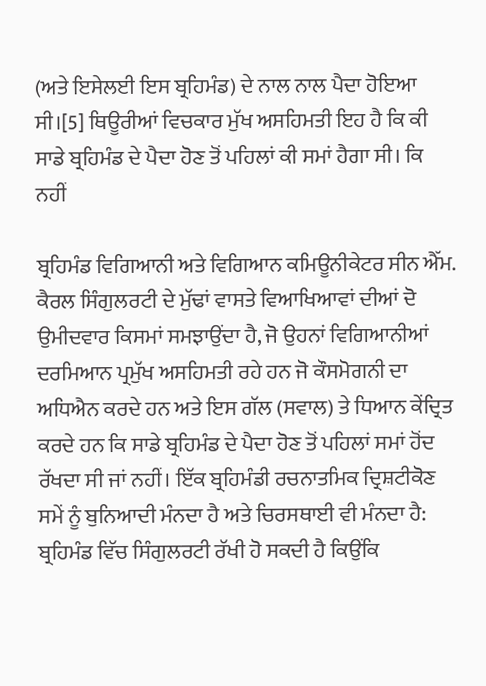(ਅਤੇ ਇਸੇਲਈ ਇਸ ਬ੍ਰਹਿਮੰਡ) ਦੇ ਨਾਲ ਨਾਲ ਪੈਦਾ ਹੋਇਆ ਸੀ।[5] ਥਿਊਰੀਆਂ ਵਿਚਕਾਰ ਮੁੱਖ ਅਸਹਿਮਤੀ ਇਹ ਹੈ ਕਿ ਕੀ ਸਾਡੇ ਬ੍ਰਹਿਮੰਡ ਦੇ ਪੈਦਾ ਹੋਣ ਤੋਂ ਪਹਿਲਾਂ ਕੀ ਸਮਾਂ ਹੈਗਾ ਸੀ। ਕਿ ਨਹੀਂ

ਬ੍ਰਹਿਮੰਡ ਵਿਗਿਆਨੀ ਅਤੇ ਵਿਗਿਆਨ ਕਮਿਊਨੀਕੇਟਰ ਸੀਨ ਐੱਮ. ਕੈਰਲ ਸਿੰਗੁਲਰਟੀ ਦੇ ਮੁੱਢਾਂ ਵਾਸਤੇ ਵਿਆਖਿਆਵਾਂ ਦੀਆਂ ਦੋ ਉਮੀਦਵਾਰ ਕਿਸਮਾਂ ਸਮਝਾਉਂਦਾ ਹੈ, ਜੋ ਉਹਨਾਂ ਵਿਗਿਆਨੀਆਂ ਦਰਮਿਆਨ ਪ੍ਰਮੁੱਖ ਅਸਹਿਮਤੀ ਰਹੇ ਹਨ ਜੋ ਕੌਸਮੋਗਨੀ ਦਾ ਅਧਿਐਨ ਕਰਦੇ ਹਨ ਅਤੇ ਇਸ ਗੱਲ (ਸਵਾਲ) ਤੇ ਧਿਆਨ ਕੇਂਦ੍ਰਿਤ ਕਰਦੇ ਹਨ ਕਿ ਸਾਡੇ ਬ੍ਰਹਿਮੰਡ ਦੇ ਪੈਦਾ ਹੋਣ ਤੋਂ ਪਹਿਲਾਂ ਸਮਾਂ ਹੋਂਦ ਰੱਖਦਾ ਸੀ ਜਾਂ ਨਹੀਂ। ਇੱਕ ਬ੍ਰਹਿਮੰਡੀ ਰਚਨਾਤਮਿਕ ਦ੍ਰਿਸ਼ਟੀਕੋਣ ਸਮੇਂ ਨੂੰ ਬੁਨਿਆਦੀ ਮੰਨਦਾ ਹੈ ਅਤੇ ਚਿਰਸਥਾਈ ਵੀ ਮੰਨਦਾ ਹੈ: ਬ੍ਰਹਿਮੰਡ ਵਿੱਚ ਸਿੰਗੁਲਰਟੀ ਰੱਖੀ ਹੋ ਸਕਦੀ ਹੈ ਕਿਉਂਕਿ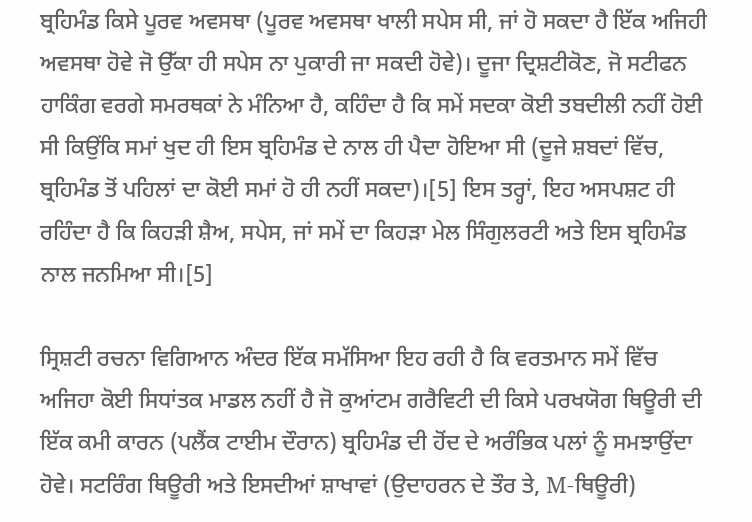ਬ੍ਰਹਿਮੰਡ ਕਿਸੇ ਪੂਰਵ ਅਵਸਥਾ (ਪੂਰਵ ਅਵਸਥਾ ਖਾਲੀ ਸਪੇਸ ਸੀ, ਜਾਂ ਹੋ ਸਕਦਾ ਹੈ ਇੱਕ ਅਜਿਹੀ ਅਵਸਥਾ ਹੋਵੇ ਜੋ ਉੱਕਾ ਹੀ ਸਪੇਸ ਨਾ ਪੁਕਾਰੀ ਜਾ ਸਕਦੀ ਹੋਵੇ)। ਦੂਜਾ ਦ੍ਰਿਸ਼ਟੀਕੋਣ, ਜੋ ਸਟੀਫਨ ਹਾਕਿੰਗ ਵਰਗੇ ਸਮਰਥਕਾਂ ਨੇ ਮੰਨਿਆ ਹੈ, ਕਹਿੰਦਾ ਹੈ ਕਿ ਸਮੇਂ ਸਦਕਾ ਕੋਈ ਤਬਦੀਲੀ ਨਹੀਂ ਹੋਈ ਸੀ ਕਿਉਂਕਿ ਸਮਾਂ ਖੁਦ ਹੀ ਇਸ ਬ੍ਰਹਿਮੰਡ ਦੇ ਨਾਲ ਹੀ ਪੈਦਾ ਹੋਇਆ ਸੀ (ਦੂਜੇ ਸ਼ਬਦਾਂ ਵਿੱਚ, ਬ੍ਰਹਿਮੰਡ ਤੋਂ ਪਹਿਲਾਂ ਦਾ ਕੋਈ ਸਮਾਂ ਹੋ ਹੀ ਨਹੀਂ ਸਕਦਾ)।[5] ਇਸ ਤਰ੍ਹਾਂ, ਇਹ ਅਸਪਸ਼ਟ ਹੀ ਰਹਿੰਦਾ ਹੈ ਕਿ ਕਿਹੜੀ ਸ਼ੈਅ, ਸਪੇਸ, ਜਾਂ ਸਮੇਂ ਦਾ ਕਿਹੜਾ ਮੇਲ ਸਿੰਗੁਲਰਟੀ ਅਤੇ ਇਸ ਬ੍ਰਹਿਮੰਡ ਨਾਲ ਜਨਮਿਆ ਸੀ।[5]

ਸ੍ਰਿਸ਼ਟੀ ਰਚਨਾ ਵਿਗਿਆਨ ਅੰਦਰ ਇੱਕ ਸਮੱਸਿਆ ਇਹ ਰਹੀ ਹੈ ਕਿ ਵਰਤਮਾਨ ਸਮੇਂ ਵਿੱਚ ਅਜਿਹਾ ਕੋਈ ਸਿਧਾਂਤਕ ਮਾਡਲ ਨਹੀਂ ਹੈ ਜੋ ਕੁਆਂਟਮ ਗਰੈਵਿਟੀ ਦੀ ਕਿਸੇ ਪਰਖਯੋਗ ਥਿਊਰੀ ਦੀ ਇੱਕ ਕਮੀ ਕਾਰਨ (ਪਲੈਂਕ ਟਾਈਮ ਦੌਰਾਨ) ਬ੍ਰਹਿਮੰਡ ਦੀ ਹੋਂਦ ਦੇ ਅਰੰਭਿਕ ਪਲਾਂ ਨੂੰ ਸਮਝਾਉਂਦਾ ਹੋਵੇ। ਸਟਰਿੰਗ ਥਿਊਰੀ ਅਤੇ ਇਸਦੀਆਂ ਸ਼ਾਖਾਵਾਂ (ਉਦਾਹਰਨ ਦੇ ਤੌਰ ਤੇ, M-ਥਿਊਰੀ)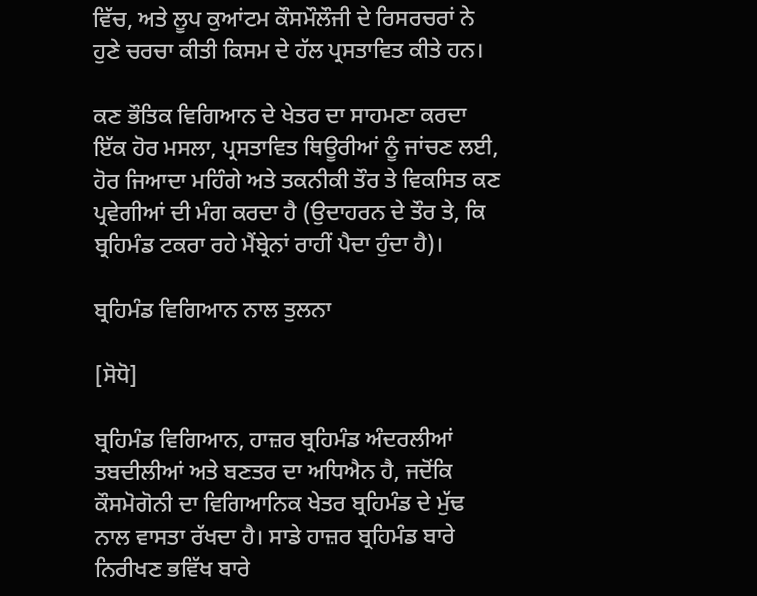ਵਿੱਚ, ਅਤੇ ਲੂਪ ਕੁਆਂਟਮ ਕੌਸਮੌਲੌਜੀ ਦੇ ਰਿਸਰਚਰਾਂ ਨੇ ਹੁਣੇ ਚਰਚਾ ਕੀਤੀ ਕਿਸਮ ਦੇ ਹੱਲ ਪ੍ਰਸਤਾਵਿਤ ਕੀਤੇ ਹਨ।

ਕਣ ਭੌਤਿਕ ਵਿਗਿਆਨ ਦੇ ਖੇਤਰ ਦਾ ਸਾਹਮਣਾ ਕਰਦਾ ਇੱਕ ਹੋਰ ਮਸਲਾ, ਪ੍ਰਸਤਾਵਿਤ ਥਿਊਰੀਆਂ ਨੂੰ ਜਾਂਚਣ ਲਈ, ਹੋਰ ਜਿਆਦਾ ਮਹਿੰਗੇ ਅਤੇ ਤਕਨੀਕੀ ਤੌਰ ਤੇ ਵਿਕਸਿਤ ਕਣ ਪ੍ਰਵੇਗੀਆਂ ਦੀ ਮੰਗ ਕਰਦਾ ਹੈ (ਉਦਾਹਰਨ ਦੇ ਤੌਰ ਤੇ, ਕਿ ਬ੍ਰਹਿਮੰਡ ਟਕਰਾ ਰਹੇ ਮੈਂਬ੍ਰੇਨਾਂ ਰਾਹੀਂ ਪੈਦਾ ਹੁੰਦਾ ਹੈ)।

ਬ੍ਰਹਿਮੰਡ ਵਿਗਿਆਨ ਨਾਲ ਤੁਲਨਾ

[ਸੋਧੋ]

ਬ੍ਰਹਿਮੰਡ ਵਿਗਿਆਨ, ਹਾਜ਼ਰ ਬ੍ਰਹਿਮੰਡ ਅੰਦਰਲੀਆਂ ਤਬਦੀਲੀਆਂ ਅਤੇ ਬਣਤਰ ਦਾ ਅਧਿਐਨ ਹੈ, ਜਦੋਂਕਿ ਕੌਸਮੋਗੋਨੀ ਦਾ ਵਿਗਿਆਨਿਕ ਖੇਤਰ ਬ੍ਰਹਿਮੰਡ ਦੇ ਮੁੱਢ ਨਾਲ ਵਾਸਤਾ ਰੱਖਦਾ ਹੈ। ਸਾਡੇ ਹਾਜ਼ਰ ਬ੍ਰਹਿਮੰਡ ਬਾਰੇ ਨਿਰੀਖਣ ਭਵਿੱਖ ਬਾਰੇ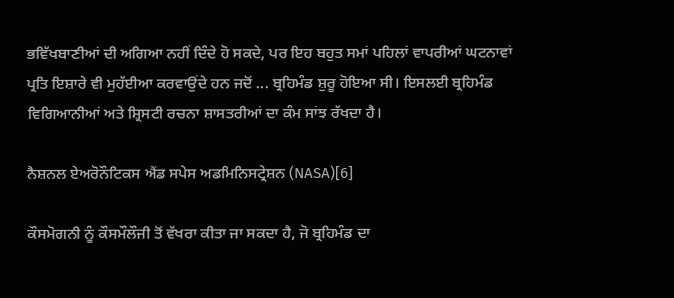ਭਵਿੱਖਬਾਣੀਆਂ ਦੀ ਅਗਿਆ ਨਹੀਂ ਦਿੰਦੇ ਹੋ ਸਕਦੇ, ਪਰ ਇਹ ਬਹੁਤ ਸਮਾਂ ਪਹਿਲਾਂ ਵਾਪਰੀਆਂ ਘਟਨਾਵਾਂ ਪ੍ਰਤਿ ਇਸ਼ਾਰੇ ਵੀ ਮੁਹੱਈਆ ਕਰਵਾਉਂਦੇ ਹਨ ਜਦੋਂ ... ਬ੍ਰਹਿਮੰਡ ਸ਼ੁਰੂ ਹੋਇਆ ਸੀ। ਇਸਲਈ ਬ੍ਰਹਿਮੰਡ ਵਿਗਿਆਨੀਆਂ ਅਤੇ ਸ਼੍ਰਿਸਟੀ ਰਚਨਾ ਸ਼ਾਸਤਰੀਆਂ ਦਾ ਕੰਮ ਸਾਂਝ ਰੱਖਦਾ ਹੈ।

ਨੈਸ਼ਨਲ ਏਅਰੋਨੌਟਿਕਸ ਐਂਡ ਸਪੇਸ ਅਡਮਿਨਿਸਟ੍ਰੇਸ਼ਨ (NASA)[6]

ਕੌਸਮੋਗਨੀ ਨੂੰ ਕੌਸਮੌਲੌਜੀ ਤੋਂ ਵੱਖਰਾ ਕੀਤਾ ਜਾ ਸਕਦਾ ਹੈ, ਜੋ ਬ੍ਰਹਿਮੰਡ ਦਾ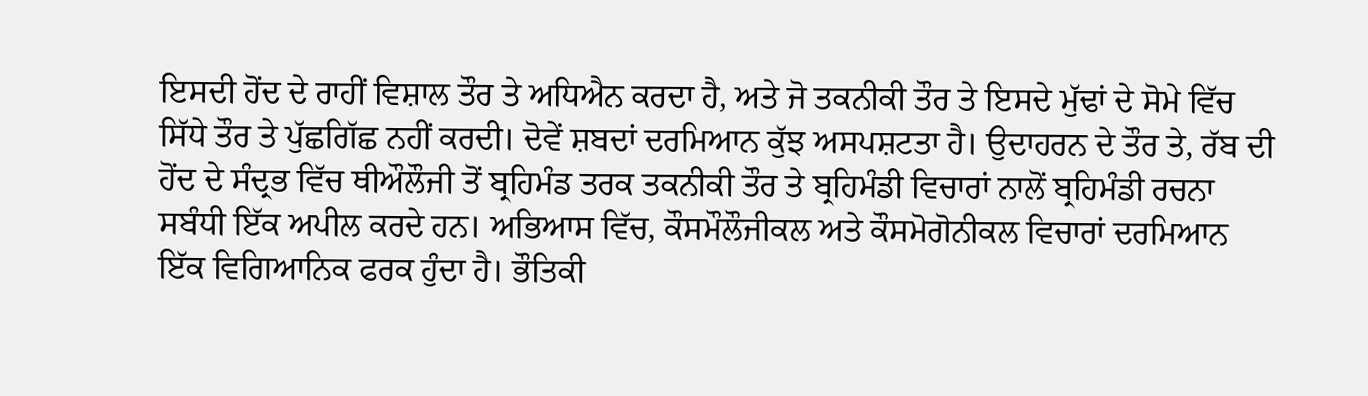ਇਸਦੀ ਹੋਂਦ ਦੇ ਰਾਹੀਂ ਵਿਸ਼ਾਲ ਤੌਰ ਤੇ ਅਧਿਐਨ ਕਰਦਾ ਹੈ, ਅਤੇ ਜੋ ਤਕਨੀਕੀ ਤੌਰ ਤੇ ਇਸਦੇ ਮੁੱਢਾਂ ਦੇ ਸੋਮੇ ਵਿੱਚ ਸਿੱਧੇ ਤੌਰ ਤੇ ਪੁੱਛਗਿੱਛ ਨਹੀਂ ਕਰਦੀ। ਦੋਵੇਂ ਸ਼ਬਦਾਂ ਦਰਮਿਆਨ ਕੁੱਝ ਅਸਪਸ਼ਟਤਾ ਹੈ। ਉਦਾਹਰਨ ਦੇ ਤੌਰ ਤੇ, ਰੱਬ ਦੀ ਹੋਂਦ ਦੇ ਸੰਦ੍ਰਭ ਵਿੱਚ ਥੀਔਲੌਜੀ ਤੋਂ ਬ੍ਰਹਿਮੰਡ ਤਰਕ ਤਕਨੀਕੀ ਤੌਰ ਤੇ ਬ੍ਰਹਿਮੰਡੀ ਵਿਚਾਰਾਂ ਨਾਲੋਂ ਬ੍ਰਹਿਮੰਡੀ ਰਚਨਾ ਸਬੰਧੀ ਇੱਕ ਅਪੀਲ ਕਰਦੇ ਹਨ। ਅਭਿਆਸ ਵਿੱਚ, ਕੌਸਮੌਲੌਜੀਕਲ ਅਤੇ ਕੌਸਮੋਗੋਨੀਕਲ ਵਿਚਾਰਾਂ ਦਰਮਿਆਨ ਇੱਕ ਵਿਗਿਆਨਿਕ ਫਰਕ ਹੁੰਦਾ ਹੈ। ਭੌਤਿਕੀ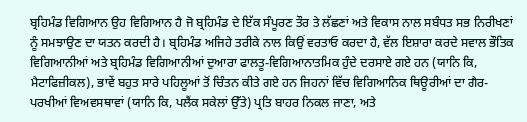ਬ੍ਰਹਿਮੰਡ ਵਿਗਿਆਨ ਉਹ ਵਿਗਿਆਨ ਹੈ ਜੋ ਬ੍ਰਹਿਮੰਡ ਦੇ ਇੱਕ ਸੰਪੂਰਣ ਤੌਰ ਤੇ ਲੱਛਣਾਂ ਅਤੇ ਵਿਕਾਸ ਨਾਲ ਸਬੰਧਤ ਸਭ ਨਿਰੀਖਣਾਂ ਨੂੰ ਸਮਝਾਉਣ ਦਾ ਯਤਨ ਕਰਦੀ ਹੈ। ਬ੍ਰਹਿਮੰਡ ਅਜਿਹੇ ਤਰੀਕੇ ਨਾਲ ਕਿਉਂ ਵਰਤਾਓ ਕਰਦਾ ਹੈ, ਵੱਲ ਇਸ਼ਾਰਾ ਕਰਦੇ ਸਵਾਲ ਭੌਤਿਕ ਵਿਗਿਆਨੀਆਂ ਅਤੇ ਬ੍ਰਹਿਮੰਡ ਵਿਗਿਆਨੀਆਂ ਦੁਆਰਾ ਫਾਲਤੂ-ਵਿਗਿਆਨਾਤਮਿਕ ਹੁੰਦੇ ਦਰਸਾਏ ਗਏ ਹਨ (ਯਾਨਿ ਕਿ, ਮੈਟਾਫਿਜ਼ੀਕਲ), ਭਾਵੇਂ ਬਹੁਤ ਸਾਰੇ ਪਹਿਲੂਆਂ ਤੋਂ ਚਿੰਤਨ ਕੀਤੇ ਗਏ ਹਨ ਜਿਹਨਾਂ ਵਿੱਚ ਵਿਗਿਆਨਿਕ ਥਿਊਰੀਆਂ ਦਾ ਗੈਰ-ਪਰਖੀਆਂ ਵਿਅਵਸਥਾਵਾਂ (ਯਾਨਿ ਕਿ, ਪਲੈਂਕ ਸਕੇਲਾਂ ਉੱਤੇ) ਪ੍ਰਤਿ ਬਾਹਰ ਨਿਕਲ ਜਾਣਾ, ਅਤੇ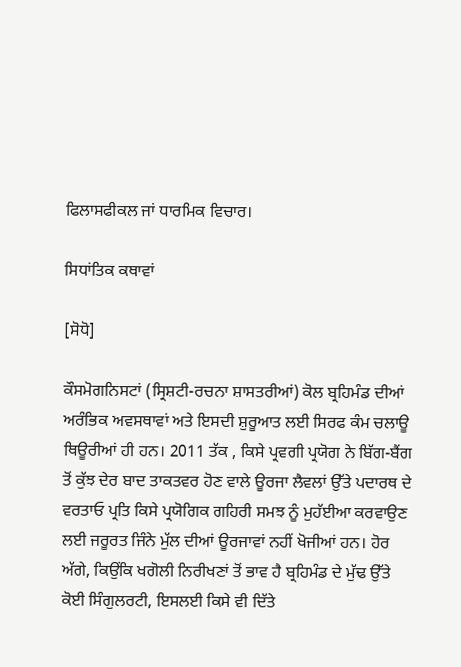ਫਿਲਾਸਫੀਕਲ ਜਾਂ ਧਾਰਮਿਕ ਵਿਚਾਰ।

ਸਿਧਾਂਤਿਕ ਕਥਾਵਾਂ

[ਸੋਧੋ]

ਕੌਸਮੋਗਨਿਸਟਾਂ (ਸ੍ਰਿਸ਼ਟੀ-ਰਚਨਾ ਸ਼ਾਸਤਰੀਆਂ) ਕੋਲ ਬ੍ਰਹਿਮੰਡ ਦੀਆਂ ਅਰੰਭਿਕ ਅਵਸਥਾਵਾਂ ਅਤੇ ਇਸਦੀ ਸ਼ੁਰੂਆਤ ਲਈ ਸਿਰਫ ਕੰਮ ਚਲਾਊ ਥਿਊਰੀਆਂ ਹੀ ਹਨ। 2011 ਤੱਕ , ਕਿਸੇ ਪ੍ਰਵਗੀ ਪ੍ਰਯੋਗ ਨੇ ਬਿੱਗ-ਬੈਂਗ ਤੋਂ ਕੁੱਝ ਦੇਰ ਬਾਦ ਤਾਕਤਵਰ ਹੋਣ ਵਾਲੇ ਊਰਜਾ ਲੈਵਲਾਂ ਉੱਤੇ ਪਦਾਰਥ ਦੇ ਵਰਤਾਓ ਪ੍ਰਤਿ ਕਿਸੇ ਪ੍ਰਯੋਗਿਕ ਗਹਿਰੀ ਸਮਝ ਨੂੰ ਮੁਹੱਈਆ ਕਰਵਾਉਣ ਲਈ ਜਰੂਰਤ ਜਿੰਨੇ ਮੁੱਲ ਦੀਆਂ ਊਰਜਾਵਾਂ ਨਹੀਂ ਖੋਜੀਆਂ ਹਨ। ਹੋਰ ਅੱਗੇ, ਕਿਉਂਕਿ ਖਗੋਲੀ ਨਿਰੀਖਣਾਂ ਤੋਂ ਭਾਵ ਹੈ ਬ੍ਰਹਿਮੰਡ ਦੇ ਮੁੱਢ ਉੱਤੇ ਕੋਈ ਸਿੰਗੁਲਰਟੀ, ਇਸਲਈ ਕਿਸੇ ਵੀ ਦਿੱਤੇ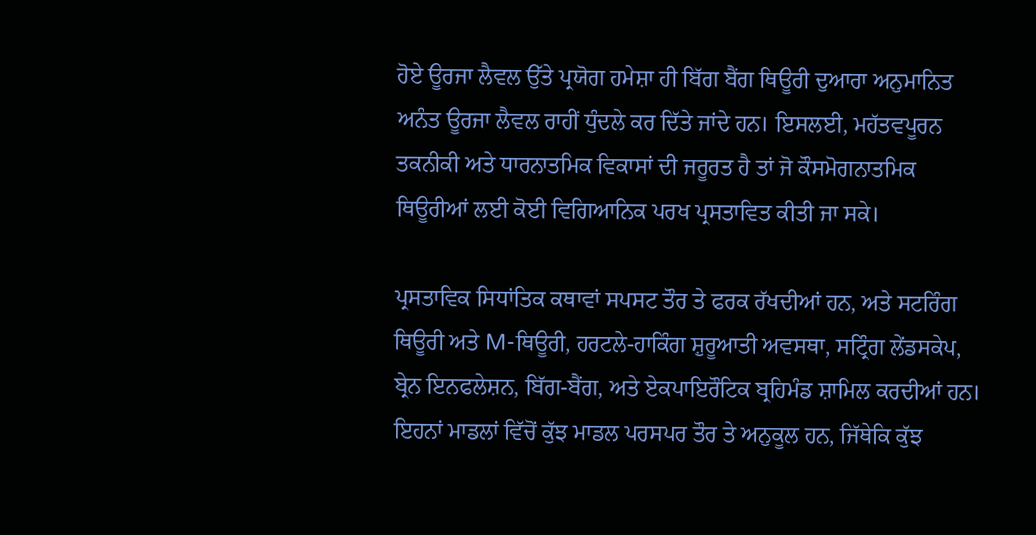ਹੋਏ ਊਰਜਾ ਲੈਵਲ ਉੱਤੇ ਪ੍ਰਯੋਗ ਹਮੇਸ਼ਾ ਹੀ ਬਿੱਗ ਬੈਂਗ ਥਿਊਰੀ ਦੁਆਰਾ ਅਨੁਮਾਨਿਤ ਅਨੰਤ ਊਰਜਾ ਲੈਵਲ ਰਾਹੀਂ ਧੁੰਦਲੇ ਕਰ ਦਿੱਤੇ ਜਾਂਦੇ ਹਨ। ਇਸਲਈ, ਮਹੱਤਵਪੂਰਨ ਤਕਨੀਕੀ ਅਤੇ ਧਾਰਨਾਤਮਿਕ ਵਿਕਾਸਾਂ ਦੀ ਜਰੂਰਤ ਹੈ ਤਾਂ ਜੋ ਕੌਸਮੋਗਨਾਤਮਿਕ ਥਿਊਰੀਆਂ ਲਈ ਕੋਈ ਵਿਗਿਆਨਿਕ ਪਰਖ ਪ੍ਰਸਤਾਵਿਤ ਕੀਤੀ ਜਾ ਸਕੇ।

ਪ੍ਰਸਤਾਵਿਕ ਸਿਧਾਂਤਿਕ ਕਥਾਵਾਂ ਸਪਸਟ ਤੌਰ ਤੇ ਫਰਕ ਰੱਖਦੀਆਂ ਹਨ, ਅਤੇ ਸਟਰਿੰਗ ਥਿਊਰੀ ਅਤੇ M-ਥਿਊਰੀ, ਹਰਟਲੇ-ਹਾਕਿੰਗ ਸ਼ੁਰੂਆਤੀ ਅਵਸਥਾ, ਸਟ੍ਰਿੰਗ ਲੇਂਡਸਕੇਪ, ਬ੍ਰੇਨ ਇਨਫਲੇਸ਼ਨ, ਬਿੱਗ-ਬੈਂਗ, ਅਤੇ ਏਕਪਾਇਰੌਟਿਕ ਬ੍ਰਹਿਮੰਡ ਸ਼ਾਮਿਲ ਕਰਦੀਆਂ ਹਨ। ਇਹਨਾਂ ਮਾਡਲਾਂ ਵਿੱਚੋਂ ਕੁੱਝ ਮਾਡਲ ਪਰਸਪਰ ਤੌਰ ਤੇ ਅਨੁਕੂਲ ਹਨ, ਜਿੱਥੇਕਿ ਕੁੱਝ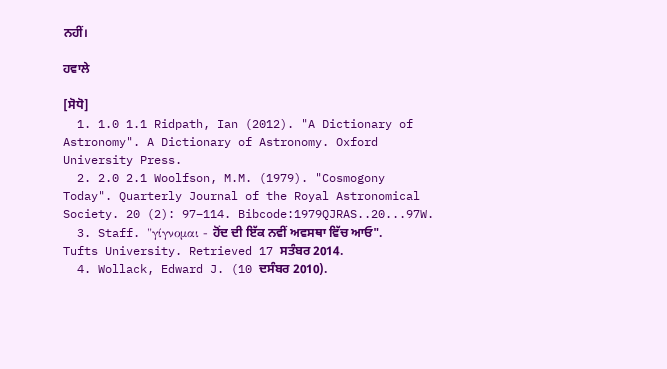ਨਹੀਂ।

ਹਵਾਲੇ

[ਸੋਧੋ]
  1. 1.0 1.1 Ridpath, Ian (2012). "A Dictionary of Astronomy". A Dictionary of Astronomy. Oxford University Press.
  2. 2.0 2.1 Woolfson, M.M. (1979). "Cosmogony Today". Quarterly Journal of the Royal Astronomical Society. 20 (2): 97–114. Bibcode:1979QJRAS..20...97W.
  3. Staff. "γίγνομαι - ਹੋਂਦ ਦੀ ਇੱਕ ਨਵੀਂ ਅਵਸਥਾ ਵਿੱਚ ਆਓ". Tufts University. Retrieved 17 ਸਤੰਬਰ 2014.
  4. Wollack, Edward J. (10 ਦਸੰਬਰ 2010).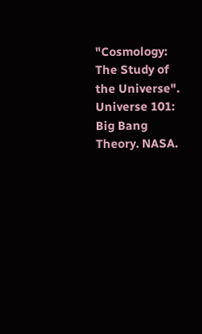"Cosmology: The Study of the Universe". Universe 101: Big Bang Theory. NASA.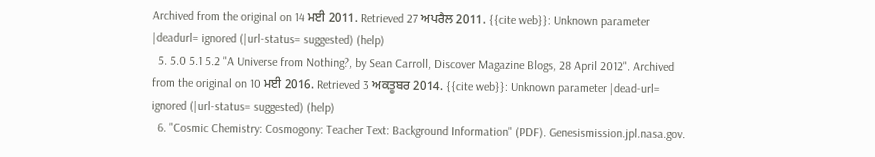Archived from the original on 14 ਮਈ 2011. Retrieved 27 ਅਪਰੈਲ 2011. {{cite web}}: Unknown parameter |deadurl= ignored (|url-status= suggested) (help)
  5. 5.0 5.1 5.2 "A Universe from Nothing?, by Sean Carroll, Discover Magazine Blogs, 28 April 2012". Archived from the original on 10 ਮਈ 2016. Retrieved 3 ਅਕਤੂਬਰ 2014. {{cite web}}: Unknown parameter |dead-url= ignored (|url-status= suggested) (help)
  6. "Cosmic Chemistry: Cosmogony: Teacher Text: Background Information" (PDF). Genesismission.jpl.nasa.gov.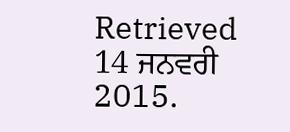Retrieved 14 ਜਨਵਰੀ 2015.